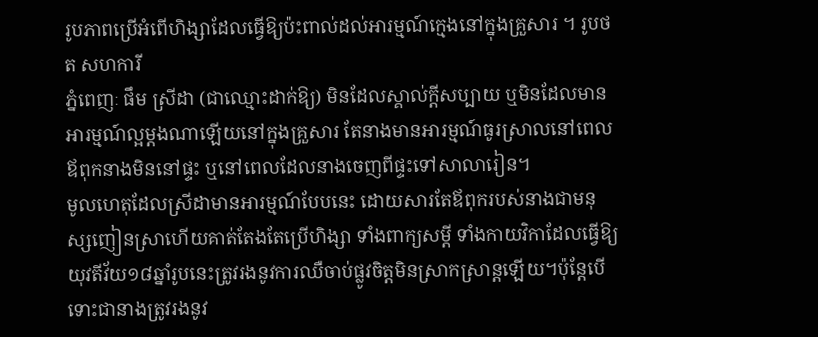រូបភាពប្រើអំពើហិង្សាដែលធ្វើឱ្យប៉ះពាល់ដល់អារម្មណ៍ក្មេងនៅក្នុងគ្រួសារ ។ រូបថត សហការី
ភ្នំពេញៈ ផឹម ស្រីដា (ជាឈ្មោះដាក់ឱ្យ) មិនដែលស្គាល់ក្តីសប្បាយ ឬមិនដែលមានអារម្មណ៍ល្អម្តងណាឡើយនៅក្នុងគ្រួសារ តែនាងមានអារម្មណ៍ធូរស្រាលនៅពេលឪពុកនាងមិននៅផ្ទះ ឬនៅពេលដែលនាងចេញពីផ្ទះទៅសាលារៀន។
មូលហេតុដែលស្រីដាមានអារម្មណ៍បែបនេះ ដោយសារតែឪពុករបស់នាងជាមនុស្សញៀនស្រាហើយគាត់តែងតែប្រើហិង្សា ទាំងពាក្យសម្តី ទាំងកាយវិកាដែលធ្វើឱ្យយុវតីវ័យ១៨ឆ្នាំរូបនេះត្រូវរងនូវការឈឺចាប់ផ្លូវចិត្តមិនស្រាកស្រាន្ដឡើយ។ប៉ុន្តែបើទោះជានាងត្រូវរងនូវ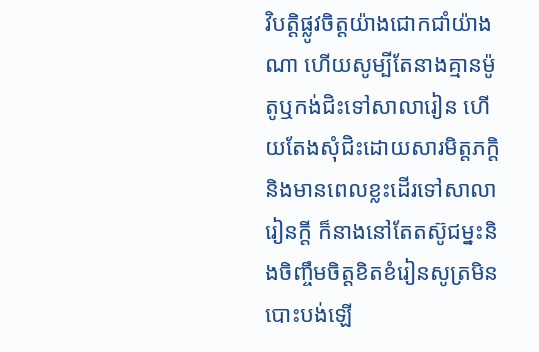វិបត្តិផ្លូវចិត្តយ៉ាងជោកជាំយ៉ាងណា ហើយសូម្បីតែនាងគ្មានម៉ូតូឬកង់ជិះទៅសាលារៀន ហើយតែងសុំជិះដោយសារមិត្តភក្ដិនិងមានពេលខ្លះដើរទៅសាលារៀនក្តី ក៏នាងនៅតែតស៊ូជម្នះនិងចិញ្ចឹមចិត្តខិតខំរៀនសូត្រមិនបោះបង់ឡើ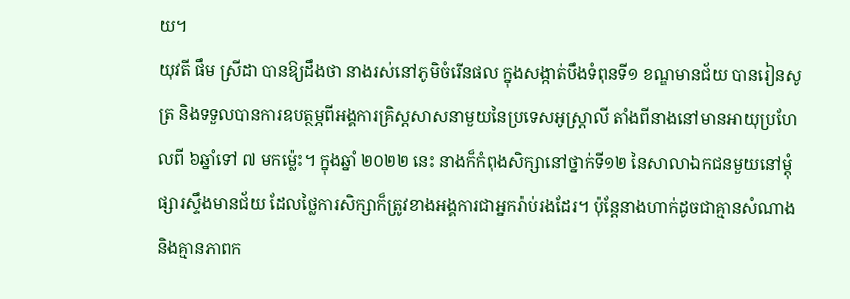យ។
យុវតី ផឹម ស្រីដា បានឱ្យដឹងថា នាងរស់នៅភូមិចំរើនផល ក្នុងសង្កាត់បឹងទំពុនទី១ ខណ្ឌមានជ័យ បានរៀនសូត្រ និងទទួលបានការឧបត្ថម្ភពីអង្គការគ្រិស្ដសាសនាមួយនៃប្រទេសអូស្ត្រាលី តាំងពីនាងនៅមានអាយុប្រហែលពី ៦ឆ្នាំទៅ ៧ មកម្ល៉េះ។ ក្នុងឆ្នាំ ២០២២ នេះ នាងក៏កំពុងសិក្សានៅថ្នាក់ទី១២ នៃសាលាឯកជនមួយនៅម្តុំផ្សារស្ទឹងមានជ័យ ដែលថ្លៃការសិក្សាក៏ត្រូវខាងអង្គការជាអ្នករ៉ាប់រងដែរ។ ប៉ុន្តែនាងហាក់ដូចជាគ្មានសំណាង និងគ្មានភាពក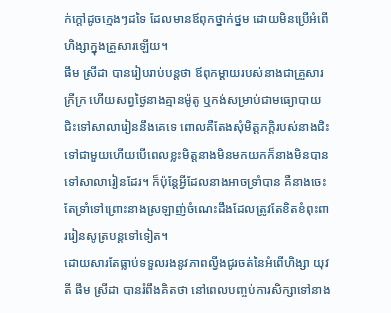ក់ក្តៅដូចក្មេងៗដទៃ ដែលមានឪពុកថ្នាក់ថ្នម ដោយមិនប្រើអំពើហិង្សាក្នុងគ្រួសារឡើយ។
ផឹម ស្រីដា បានរៀបរាប់បន្តថា ឪពុកម្តាយរបស់នាងជាគ្រួសារក្រីក្រ ហើយសព្វថ្ងៃនាងគ្មានម៉ូតូ ឬកង់សម្រាប់ជាមធ្យោបាយជិះទៅសាលារៀននឹងគេទេ ពោលគឺតែងសុំមិត្តភក្តិរបស់នាងជិះទៅជាមួយហើយបើពេលខ្លះមិត្តនាងមិនមកយកក៏នាងមិនបានទៅសាលារៀនដែរ។ ក៏ប៉ុន្តែអ្វីដែលនាងអាចទ្រាំបាន គឺនាងចេះតែទ្រាំទៅព្រោះនាងស្រឡាញ់ចំណេះដឹងដែលត្រូវតែខិតខំពុះពាររៀនសូត្របន្តទៅទៀត។
ដោយសារតែធ្លាប់ទទួលរងនូវភាពល្វីងជូរចត់នៃអំពើហិង្សា យុវតី ផឹម ស្រីដា បានរំពឹងគិតថា នៅពេលបញ្ចប់ការសិក្សាទៅនាង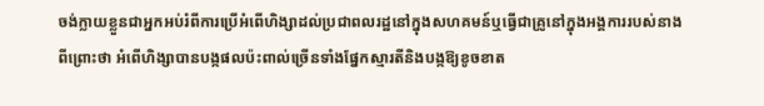ចង់ក្លាយខ្លួនជាអ្នកអប់រំពីការប្រើអំពើហិង្សាដល់ប្រជាពលរដ្ឋនៅក្នុងសហគមន៍ឬធ្វើជាគ្រូនៅក្នុងអង្គការរបស់នាងពីព្រោះថា អំពើហិង្សាបានបង្កផលប៉ះពាល់ច្រើនទាំងផ្នែកស្មារតីនិងបង្កឱ្យខូចខាត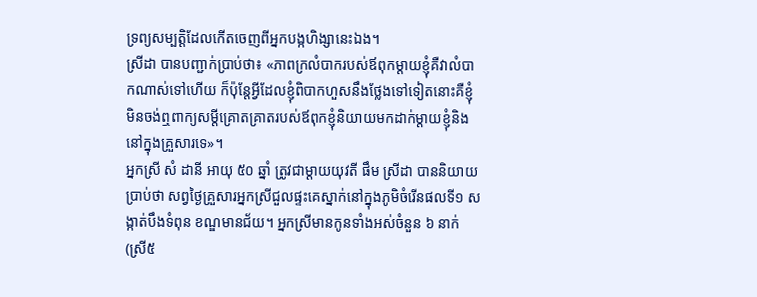ទ្រព្យសម្បត្តិដែលកើតចេញពីអ្នកបង្កហិង្សានេះឯង។
ស្រីដា បានបញ្ជាក់ប្រាប់ថា៖ «ភាពក្រលំបាករបស់ឪពុកម្តាយខ្ញុំគឺវាលំបាកណាស់ទៅហើយ ក៏ប៉ុន្តែអ្វីដែលខ្ញុំពិបាកហួសនឹងថ្លែងទៅទៀតនោះគឺខ្ញុំមិនចង់ឮពាក្យសម្តីគ្រោតគ្រាតរបស់ឪពុកខ្ញុំនិយាយមកដាក់ម្តាយខ្ញុំនិងនៅក្នុងគ្រួសារទេ»។
អ្នកស្រី សំ ដានី អាយុ ៥០ ឆ្នាំ ត្រូវជាម្តាយយុវតី ផឹម ស្រីដា បាននិយាយប្រាប់ថា សព្វថ្ងៃគ្រួសារអ្នកស្រីជួលផ្ទះគេស្នាក់នៅក្នុងភូមិចំរើនផលទី១ សង្កាត់បឹងទំពុន ខណ្ឌមានជ័យ។ អ្នកស្រីមានកូនទាំងអស់ចំនួន ៦ នាក់ (ស្រី៥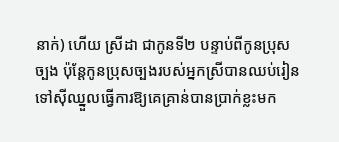នាក់) ហើយ ស្រីដា ជាកូនទី២ បន្ទាប់ពីកូនប្រុសច្បង ប៉ុន្តែកូនប្រុសច្បងរបស់អ្នកស្រីបានឈប់រៀនទៅស៊ីឈ្នួលធ្វើការឱ្យគេគ្រាន់បានប្រាក់ខ្លះមក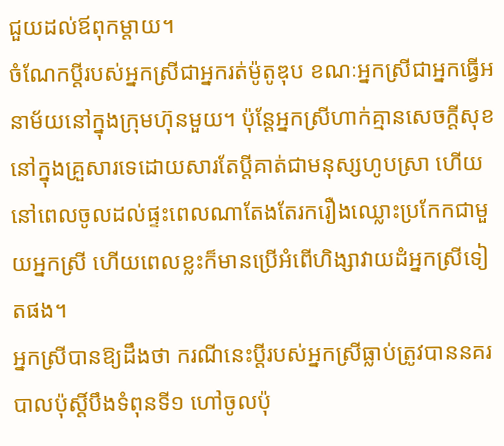ជួយដល់ឪពុកម្តាយ។
ចំណែកប្តីរបស់អ្នកស្រីជាអ្នករត់ម៉ូតូឌុប ខណៈអ្នកស្រីជាអ្នកធ្វើអនាម័យនៅក្នុងក្រុមហ៊ុនមួយ។ ប៉ុន្តែអ្នកស្រីហាក់គ្មានសេចក្តីសុខនៅក្នុងគ្រួសារទេដោយសារតែប្តីគាត់ជាមនុស្សហូបស្រា ហើយនៅពេលចូលដល់ផ្ទះពេលណាតែងតែរករឿងឈ្លោះប្រកែកជាមួយអ្នកស្រី ហើយពេលខ្លះក៏មានប្រើអំពើហិង្សាវាយដំអ្នកស្រីទៀតផង។
អ្នកស្រីបានឱ្យដឹងថា ករណីនេះប្តីរបស់អ្នកស្រីធ្លាប់ត្រូវបាននគរបាលប៉ុស្ដិ៍បឹងទំពុនទី១ ហៅចូលប៉ុ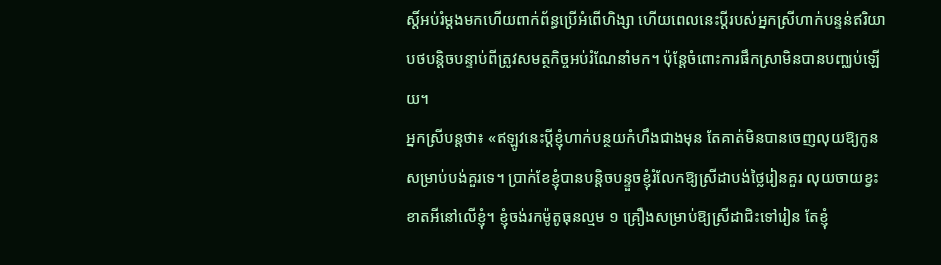ស្តិ៍អប់រំម្តងមកហើយពាក់ព័ន្ធប្រើអំពើហិង្សា ហើយពេលនេះប្តីរបស់អ្នកស្រីហាក់បន្ទន់ឥរិយាបថបន្តិចបន្ទាប់ពីត្រូវសមត្ថកិច្ចអប់រំណែនាំមក។ ប៉ុន្តែចំពោះការផឹកស្រាមិនបានបញ្ឈប់ឡើយ។
អ្នកស្រីបន្តថា៖ «ឥឡូវនេះប្តីខ្ញុំហាក់បន្ថយកំហឹងជាងមុន តែគាត់មិនបានចេញលុយឱ្យកូនសម្រាប់បង់គួរទេ។ ប្រាក់ខែខ្ញុំបានបន្តិចបន្ទួចខ្ញុំរំលែកឱ្យស្រីដាបង់ថ្លៃរៀនគួរ លុយចាយខ្វះខាតអីនៅលើខ្ញុំ។ ខ្ញុំចង់រកម៉ូតូធុនល្មម ១ គ្រឿងសម្រាប់ឱ្យស្រីដាជិះទៅរៀន តែខ្ញុំ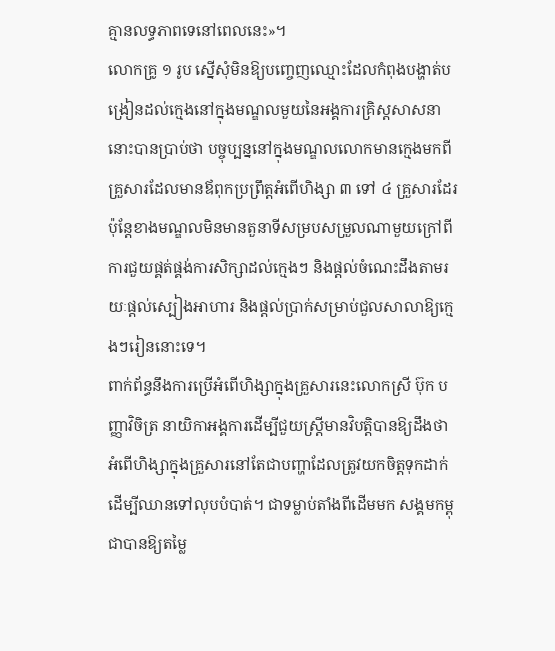គ្មានលទ្ធភាពទេនៅពេលនេះ»។
លោកគ្រូ ១ រូប ស្នើសុំមិនឱ្យបញ្ចេញឈ្មោះដែលកំពុងបង្ហាត់បង្រៀនដល់ក្មេងនៅក្នុងមណ្ឌលមួយនៃអង្គការគ្រិស្ដសាសនានោះបានប្រាប់ថា បច្ចុប្បន្ននៅក្នុងមណ្ឌលលោកមានក្មេងមកពីគ្រួសារដែលមានឪពុកប្រព្រឹត្តអំពើហិង្សា ៣ ទៅ ៤ គ្រួសារដែរ ប៉ុន្តែខាងមណ្ឌលមិនមានតួនាទីសម្របសម្រួលណាមួយក្រៅពីការជួយផ្គត់ផ្គង់ការសិក្សាដល់ក្មេងៗ និងផ្តល់ចំណេះដឹងតាមរយៈផ្តល់ស្បៀងអាហារ និងផ្តល់ប្រាក់សម្រាប់ជួលសាលាឱ្យក្មេងៗរៀននោះទេ។
ពាក់ព័ន្ធនឹងការប្រើអំពើហិង្សាក្នុងគ្រួសារនេះលោកស្រី ប៊ុក បញ្ញាវិចិត្រ នាយិកាអង្គការដើម្បីជួយស្ត្រីមានវិបត្តិបានឱ្យដឹងថា អំពើហិង្សាក្នុងគ្រួសារនៅតែជាបញ្ហាដែលត្រូវយកចិត្តទុកដាក់ដើម្បីឈានទៅលុបបំបាត់។ ជាទម្លាប់តាំងពីដើមមក សង្គមកម្ពុជាបានឱ្យតម្លៃ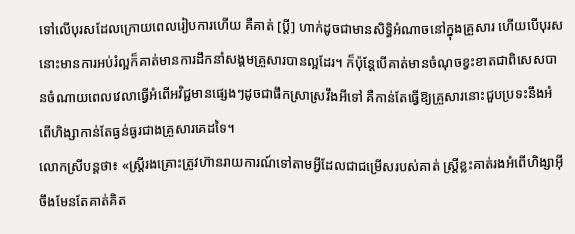ទៅលើបុរសដែលក្រោយពេលរៀបការហើយ គឺគាត់ [ប្ដី] ហាក់ដូចជាមានសិទ្ធិអំណាចនៅក្នុងគ្រួសារ ហើយបើបុរសនោះមានការអប់រំល្អក៏គាត់មានការដឹកនាំសង្គមគ្រួសារបានល្អដែរ។ ក៏ប៉ុន្តែបើគាត់មានចំណុចខ្វះខាតជាពិសេសបានចំណាយពេលវេលាធ្វើអំពើអវិជ្ជមានផ្សេងៗដូចជាផឹកស្រាស្រវឹងអីទៅ គឺកាន់តែធ្វើឱ្យគ្រួសារនោះជួបប្រទះនឹងអំពើហិង្សាកាន់តែធ្ងន់ធ្ងរជាងគ្រួសារគេដទៃ។
លោកស្រីបន្តថា៖ «ស្ត្រីរងគ្រោះត្រូវហ៊ានរាយការណ៍ទៅតាមអ្វីដែលជាជម្រើសរបស់គាត់ ស្ត្រីខ្លះគាត់រងអំពើហិង្សាអ៊ីចឹងមែនតែគាត់គិត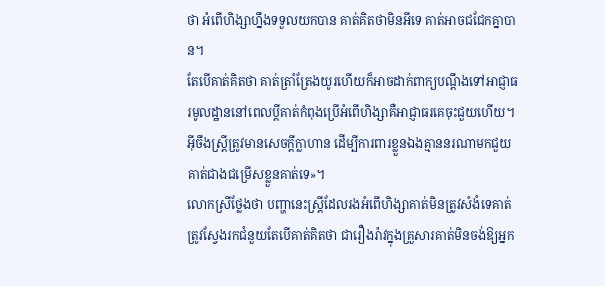ថា អំពើហិង្សាហ្នឹងទទួលយកបាន គាត់គិតថាមិនអីទេ គាត់អាចជជែកគ្នាបាន។
តែបើគាត់គិតថា គាត់ត្រាំត្រែងយូរហើយក៏អាចដាក់ពាក្យបណ្តឹងទៅអាជ្ញាធរមូលដ្ឋាននៅពេលប្តីគាត់កំពុងប្រើអំពើហិង្សាគឺអាជ្ញាធរគេចុះជួយហើយ។ អ៊ីចឹងស្ត្រីត្រូវមានសេចក្តីក្លាហាន ដើម្បីការពារខ្លួនឯងគ្មាននរណាមកជួយគាត់ជាងជម្រើសខ្លួនគាត់ទេ»។
លោកស្រីថ្លែងថា បញ្ហានេះស្រ្តីដែលរងអំពើហិង្សាគាត់មិនត្រូវសំងំទេគាត់ត្រូវស្វែងរកជំនួយតែបើគាត់គិតថា ជារឿងរ៉ាវក្នុងគ្រួសារគាត់មិនចង់ឱ្យអ្នក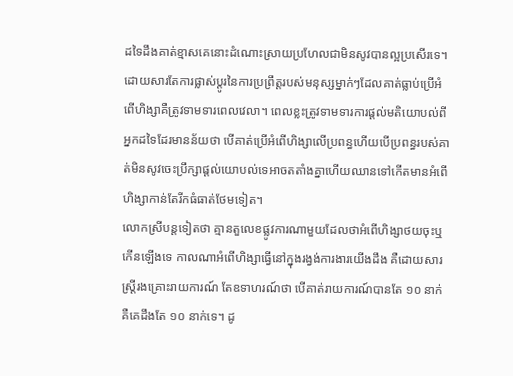ដទៃដឹងគាត់ខ្មាសគេនោះដំណោះស្រាយប្រហែលជាមិនសូវបានល្អប្រសើរទេ។ដោយសារតែការផ្លាស់ប្តូរនៃការប្រព្រឹត្តរបស់មនុស្សម្នាក់ៗដែលគាត់ធ្លាប់ប្រើអំពើហិង្សាគឺត្រូវទាមទារពេលវេលា។ ពេលខ្លះត្រូវទាមទារការផ្តល់មតិយោបល់ពីអ្នកដទៃដែរមានន័យថា បើគាត់ប្រើអំពើហិង្សាលើប្រពន្ធហើយបើប្រពន្ធរបស់គាត់មិនសូវចេះប្រឹក្សាផ្តល់យោបល់ទេអាចតតាំងគ្នាហើយឈានទៅកើតមានអំពើហិង្សាកាន់តែរីកធំធាត់ថែមទៀត។
លោកស្រីបន្តទៀតថា គ្មានតួលេខផ្លូវការណាមួយដែលថាអំពើហិង្សាថយចុះឬកើនឡើងទេ កាលណាអំពើហិង្សាធ្វើនៅក្នុងរង្វង់ការងារយើងដឹង គឺដោយសារស្ត្រីរងគ្រោះរាយការណ៍ តែឧទាហរណ៍ថា បើគាត់រាយការណ៍បានតែ ១០ នាក់ គឺគេដឹងតែ ១០ នាក់ទេ។ ដូ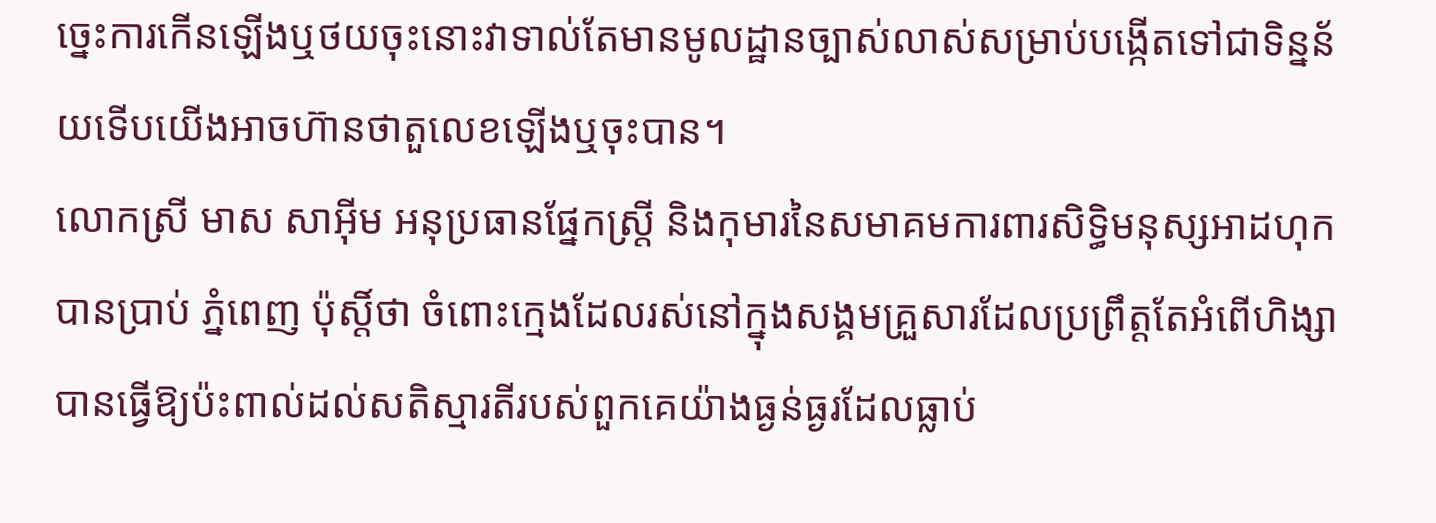ច្នេះការកើនឡើងឬថយចុះនោះវាទាល់តែមានមូលដ្ឋានច្បាស់លាស់សម្រាប់បង្កើតទៅជាទិន្នន័យទើបយើងអាចហ៊ានថាតួលេខឡើងឬចុះបាន។
លោកស្រី មាស សាអ៊ីម អនុប្រធានផ្នែកស្ត្រី និងកុមារនៃសមាគមការពារសិទ្ធិមនុស្សអាដហុក បានប្រាប់ ភ្នំពេញ ប៉ុស្តិ៍ថា ចំពោះក្មេងដែលរស់នៅក្នុងសង្គមគ្រួសារដែលប្រព្រឹត្តតែអំពើហិង្សាបានធ្វើឱ្យប៉ះពាល់ដល់សតិស្មារតីរបស់ពួកគេយ៉ាងធ្ងន់ធ្ងរដែលធ្លាប់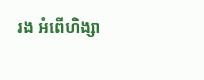រង អំពើហិង្សា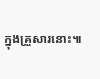ក្នុងគ្រួសារនោះ៕